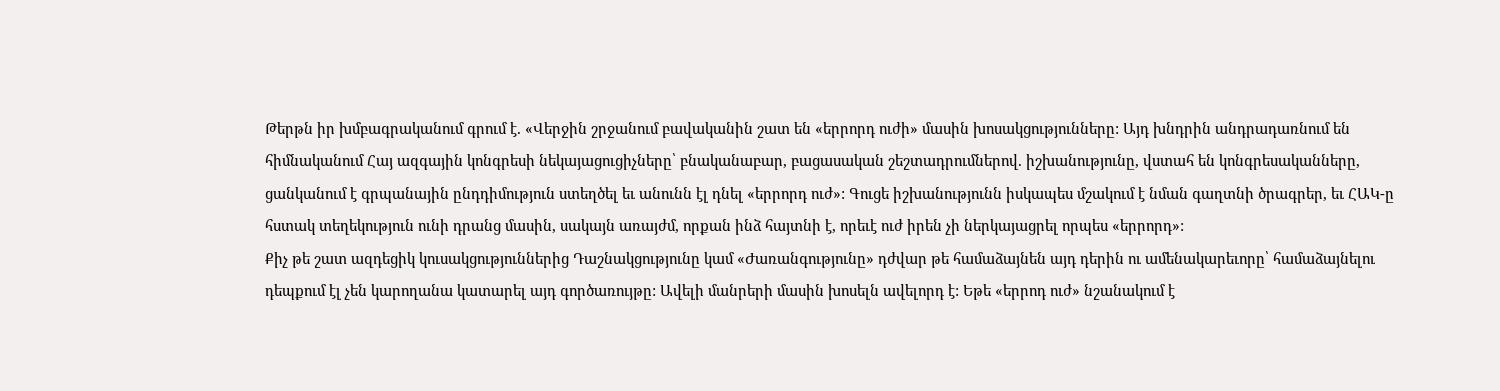Թերթն իր խմբագրականում գրում է. «Վերջին շրջանում բավականին շատ են «երրորդ ուժի» մասին խոսակցությունները: Այդ խնդրին անդրադառնում են հիմնականում Հայ ազգային կոնգրեսի նեկայացուցիչները՝ բնականաբար, բացասական շեշտադրումներով. իշխանությունը, վստահ են կոնգրեսականները, ցանկանում է գրպանային ընդդիմություն ստեղծել եւ անունն էլ դնել «երրորդ ուժ»: Գուցե իշխանությունն իսկապես մշակում է նման գաղտնի ծրագրեր, եւ ՀԱԿ-ը հստակ տեղեկություն ունի դրանց մասին, սակայն առայժմ, որքան ինձ հայտնի է, որեւէ ուժ իրեն չի ներկայացրել որպես «երրորդ»:
Քիչ թե շատ ազդեցիկ կուսակցություններից Դաշնակցությունը կամ «Ժառանգությունը» դժվար թե համաձայնեն այդ դերին ու ամենակարեւորը՝ համաձայնելու դեպքում էլ չեն կարողանա կատարել այդ գործառույթը: Ավելի մանրերի մասին խոսելն ավելորդ է: Եթե «երրոդ ուժ» նշանակում է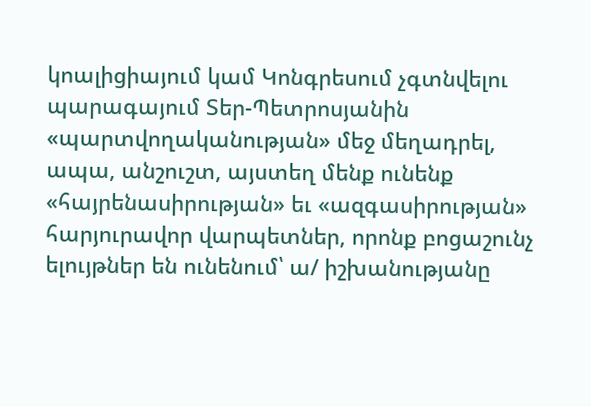կոալիցիայում կամ Կոնգրեսում չգտնվելու պարագայում Տեր-Պետրոսյանին «պարտվողականության» մեջ մեղադրել, ապա, անշուշտ, այստեղ մենք ունենք «հայրենասիրության» եւ «ազգասիրության» հարյուրավոր վարպետներ, որոնք բոցաշունչ ելույթներ են ունենում՝ ա/ իշխանությանը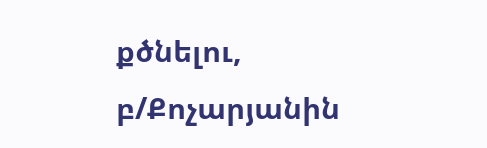քծնելու, բ/Քոչարյանին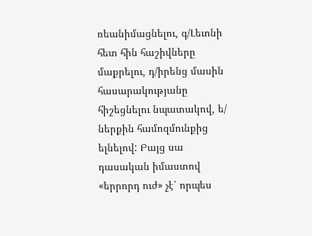ռեանիմացնելու, գ/Լեւոնի հետ հին հաշիվները մաքրելու, դ/իրենց մասին հասարակությանը հիշեցնելու նպատակով, ե/ ներքին համոզմունքից ելնելով: Բայց սա դասական իմաստով «երրորդ ուժ» չէ՝ որպես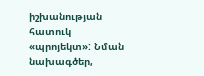իշխանության հատուկ «պրոյեկտ»: Նման նախագծեր,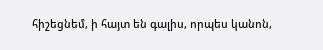հիշեցնեմ, ի հայտ են գալիս, որպես կանոն,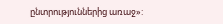ընտրություններից առաջ»: